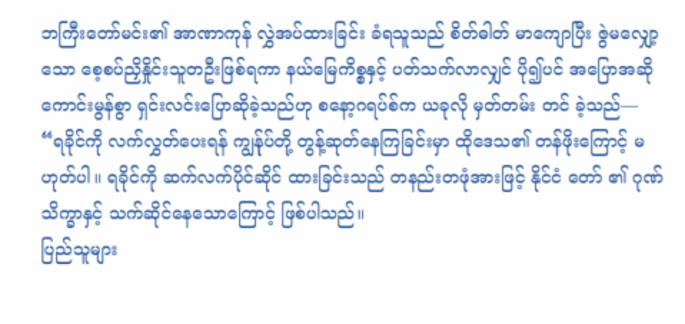ဘကြီးတော်မင်း၏ အာဏာကုန် လွှဲအပ်ထားခြင်း ခံရသူသည် စိတ်ဓါတ် မာကျောပြီး ဇွဲမလျှော့သော စေ့စပ်ညှိနှိုင်းသူတဦးဖြစ်ရကာ နယ်မြေကိစ္စနှင့် ပတ်သက်လာလျှင် ပို၍ပင် အပြောအဆိုကောင်းမွန်စွာ ရှင်းလင်းပြောဆိုခဲ့သည်ဟု စနော့ဂရပ်စ်က ယခုလို မှတ်တမ်း တင် ခဲ့သည်—
“ရခိုင်ကို လက်လွှတ်ပေးရန် ကျွန်ုပ်တို့ တွန့်ဆုတ်နေကြခြင်းမှာ ထိုဒေသ၏ တန်ဖိုးကြောင့် မဟုတ်ပါ။ ရခိုင်ကို ဆက်လက်ပိုင်ဆိုင် ထားခြင်းသည် တနည်းတဖုံအားဖြင့် နိုင်ငံ တော် ၏ ဂုဏ်သိက္ခာနှင့် သက်ဆိုင်နေသောကြောင့် ဖြစ်ပါသည်။
ပြည်သူများ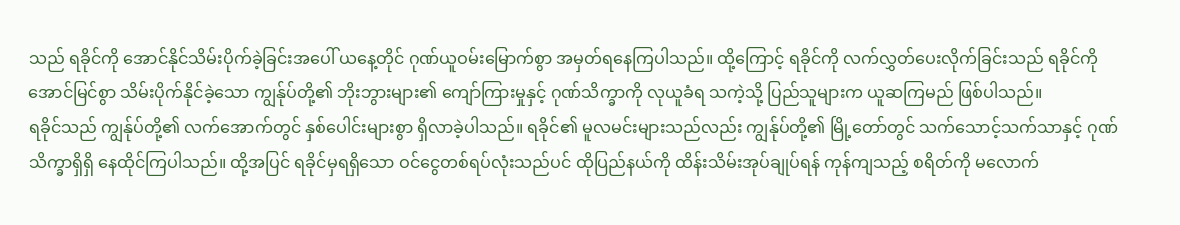သည် ရခိုင်ကို အောင်နိုင်သိမ်းပိုက်ခဲ့ခြင်းအပေါ် ယနေ့တိုင် ဂုဏ်ယူဝမ်းမြောက်စွာ အမှတ်ရနေကြပါသည်။ ထို့ကြောင့် ရခိုင်ကို လက်လွှတ်ပေးလိုက်ခြင်းသည် ရခိုင်ကို အောင်မြင်စွာ သိမ်းပိုက်နိုင်ခဲ့သော ကျွန်ုပ်တို့၏ ဘိုးဘွားများ၏ ကျော်ကြားမှုနှင့် ဂုဏ်သိက္ခာကို လုယူခံရ သကဲ့သို့ ပြည်သူများက ယူဆကြမည် ဖြစ်ပါသည်။
ရခိုင်သည် ကျွန်ုပ်တို့၏ လက်အောက်တွင် နှစ်ပေါင်းများစွာ ရှိလာခဲ့ပါသည်။ ရခိုင်၏ မူလမင်းများသည်လည်း ကျွန်ုပ်တို့၏ မြို့တော်တွင် သက်သောင့်သက်သာနှင့် ဂုဏ်သိက္ခာရှိရှိ နေထိုင်ကြပါသည်။ ထို့အပြင် ရခိုင်မှရရှိသော ဝင်ငွေတစ်ရပ်လုံးသည်ပင် ထိုပြည်နယ်ကို ထိန်းသိမ်းအုပ်ချုပ်ရန် ကုန်ကျသည့် စရိတ်ကို မလောက်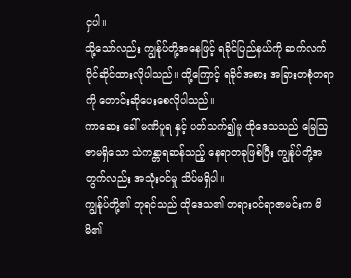ငှပါ။
သို့သော်လည်း ကျွန်ုပ်တို့အနေဖြင့် ရခိုင်ပြည်နယ်ကို ဆက်လက်ပိုင်ဆိုင်ထားလိုပါသည်။ ထို့ကြောင့် ရခိုင်အစား အခြားတစုံတရာကို တောင်းဆိုပေးစေလိုပါသည်။
ကာဆေး ခေါ် မဏိပူရ နှင့် ပတ်သက်၍မူ ထိုဒေသသည် မြေဩဇာမရှိသော သဲကန္တာရဆန်သည့် နေရာတခုဖြစ်ပြီး ကျွန်ုပ်တို့အတွက်လည်း အသုံးဝင်မှု သိပ်မရှိပါ။
ကျွန်ုပ်တို့၏ ဘုရင်သည် ထိုဒေသ၏ တရားဝင်ရာဇာမင်းက မိမိ၏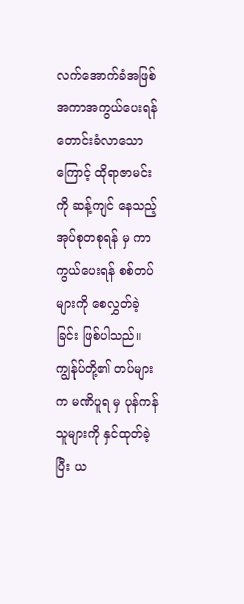လက်အောက်ခံအဖြစ် အကာအကွယ်ပေးရန် တောင်းခံလာသောကြောင့် ထိုရာဇာမင်းကို ဆန့်ကျင် နေသည့် အုပ်စုတစုရန် မှ ကာကွယ်ပေးရန် စစ်တပ်များကို စေလွှတ်ခဲ့ခြင်း ဖြစ်ပါသည်။
ကျွန်ုပ်တို့၏ တပ်များက မဏိပူရ မှ ပုန်ကန်သူများကို နှင်ထုတ်ခဲ့ပြီး ယ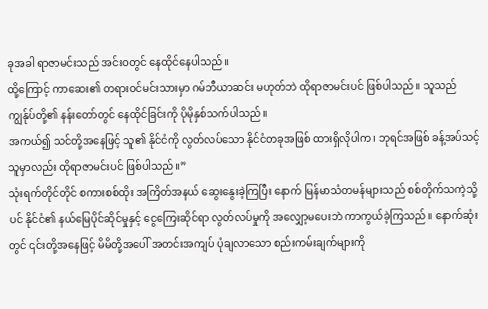ခုအခါ ရာဇာမင်းသည် အင်းဝတွင် နေထိုင်နေပါသည်။
ထို့ကြောင့် ကာဆေး၏ တရားဝင်မင်းသားမှာ ဂမ်ဘီယာဆင်း မဟုတ်ဘဲ ထိုရာဇာမင်းပင် ဖြစ်ပါသည်။ သူသည် ကျွန်ုပ်တို့၏ နန်းတော်တွင် နေထိုင်ခြင်းကို ပိုမိုနှစ်သက်ပါသည်။
အကယ်၍ သင်တို့အနေဖြင့် သူ၏ နိုင်ငံကို လွတ်လပ်သော နိုင်ငံတခုအဖြစ် ထားရှိလိုပါက၊ ဘုရင်အဖြစ် ခန့်အပ်သင့်သူမှာလည်း ထိုရာဇာမင်းပင် ဖြစ်ပါသည်။”
သုံးရက်တိုင်တိုင် စကားစစ်ထိုး အကြိတ်အနယ် ဆွေးနွေးခဲ့ကြပြီး နောက် မြန်မာသံတမန်များသည် စစ်တိုက်သကဲ့သို့ပင် နိုင်ငံ၏ နယ်မြေပိုင်ဆိုင်မှုနှင့် ငွေကြေးဆိုင်ရာ လွတ်လပ်မှုကို အလျှော့မပေးဘဲ ကာကွယ်ခဲ့ကြသည်။ နောက်ဆုံးတွင် ၎င်းတို့အနေဖြင့် မိမိတို့အပေါ် အတင်းအကျပ် ပုံချလာသော စည်းကမ်းချက်များကို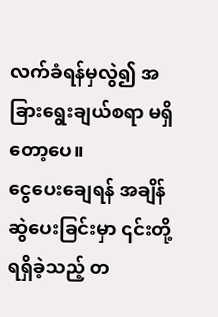လက်ခံရန်မှလွဲ၍ အခြားရွေးချယ်စရာ မရှိတော့ပေ။
ငွေပေးချေရန် အချိန်ဆွဲပေးခြင်းမှာ ၎င်းတို့ ရရှိခဲ့သည့် တ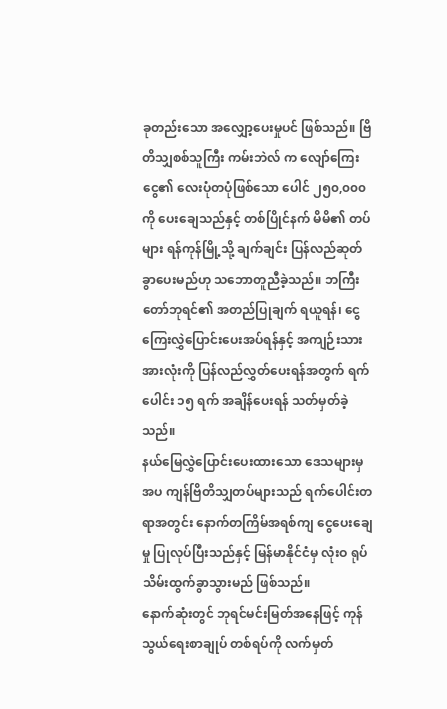ခုတည်းသော အလျှော့ပေးမှုပင် ဖြစ်သည်။ ဗြိတိသျှစစ်သူကြီး ကမ်းဘဲလ် က လျော်ကြေးငွေ၏ လေးပုံတပုံဖြစ်သော ပေါင် ၂၅၀,၀၀၀ ကို ပေးချေသည်နှင့် တစ်ပြိုင်နက် မိမိ၏ တပ်များ ရန်ကုန်မြို့သို့ ချက်ချင်း ပြန်လည်ဆုတ်ခွာပေးမည်ဟု သဘောတူညီခဲ့သည်။ ဘကြီးတော်ဘုရင်၏ အတည်ပြုချက် ရယူရန်၊ ငွေကြေးလွှဲပြောင်းပေးအပ်ရန်နှင့် အကျဉ်းသားအားလုံးကို ပြန်လည်လွှတ်ပေးရန်အတွက် ရက်ပေါင်း ၁၅ ရက် အချိန်ပေးရန် သတ်မှတ်ခဲ့သည်။
နယ်မြေလွှဲပြောင်းပေးထားသော ဒေသများမှအပ ကျန်ဗြိတိသျှတပ်များသည် ရက်ပေါင်းတရာအတွင်း နောက်တကြိမ်အရစ်ကျ ငွေပေးချေမှု ပြုလုပ်ပြီးသည်နှင့် မြန်မာနိုင်ငံမှ လုံးဝ ရုပ်သိမ်းထွက်ခွာသွားမည် ဖြစ်သည်။
နောက်ဆုံးတွင် ဘုရင်မင်းမြတ်အနေဖြင့် ကုန်သွယ်ရေးစာချုပ် တစ်ရပ်ကို လက်မှတ်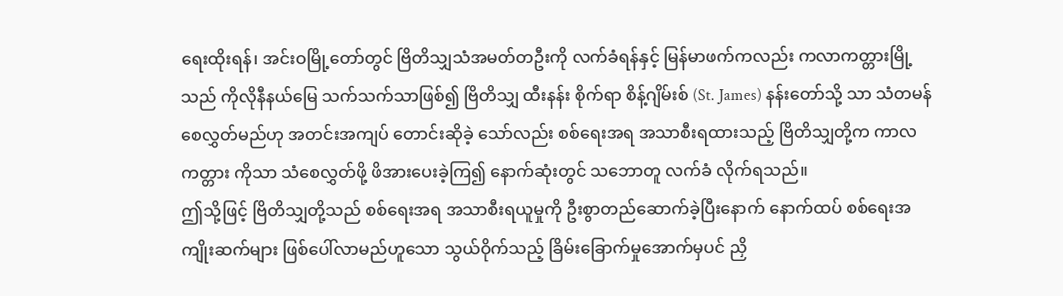ရေးထိုးရန်၊ အင်းဝမြို့တော်တွင် ဗြိတိသျှသံအမတ်တဦးကို လက်ခံရန်နှင့် မြန်မာဖက်ကလည်း ကလာကတ္တားမြို့သည် ကိုလိုနီနယ်မြေ သက်သက်သာဖြစ်၍ ဗြိတိသျှ ထီးနန်း စိုက်ရာ စိန့်ဂျိမ်းစ် (St. James) နန်းတော်သို့ သာ သံတမန် စေလွှတ်မည်ဟု အတင်းအကျပ် တောင်းဆိုခဲ့ သော်လည်း စစ်ရေးအရ အသာစီးရထားသည့် ဗြိတိသျှတို့က ကာလကတ္တား ကိုသာ သံစေလွှတ်ဖို့ ဖိအားပေးခဲ့ကြ၍ နောက်ဆုံးတွင် သဘောတူ လက်ခံ လိုက်ရသည်။
ဤသို့ဖြင့် ဗြိတိသျှတို့သည် စစ်ရေးအရ အသာစီးရယူမှုကို ဦးစွာတည်ဆောက်ခဲ့ပြီးနောက် နောက်ထပ် စစ်ရေးအကျိုးဆက်များ ဖြစ်ပေါ်လာမည်ဟူသော သွယ်ဝိုက်သည့် ခြိမ်းခြောက်မှုအောက်မှပင် ညှိ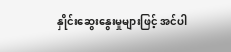နှိုင်းဆွေးနွေးမှုများဖြင့် အင်ပါ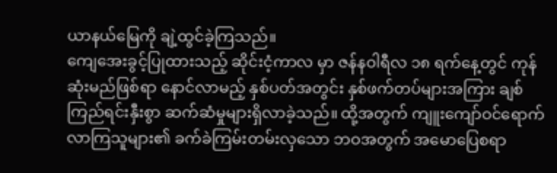ယာနယ်မြေကို ချဲ့ထွင်ခဲ့ကြသည်။
ကျေအေးခွင့်ပြုထားသည့် ဆိုင်းငံ့ကာလ မှာ ဇန်နဝါရီလ ၁၈ ရက်နေ့တွင် ကုန်ဆုံးမည်ဖြစ်ရာ နောင်လာမည့် နှစ်ပတ်အတွင်း နှစ်ဖက်တပ်များအကြား ချစ်ကြည်ရင်းနှီးစွာ ဆက်ဆံမှုများရှိလာခဲ့သည်။ ထို့အတွက် ကျူးကျော်ဝင်ရောက်လာကြသူများ၏ ခက်ခဲကြမ်းတမ်းလှသော ဘဝအတွက် အမောပြေစရာ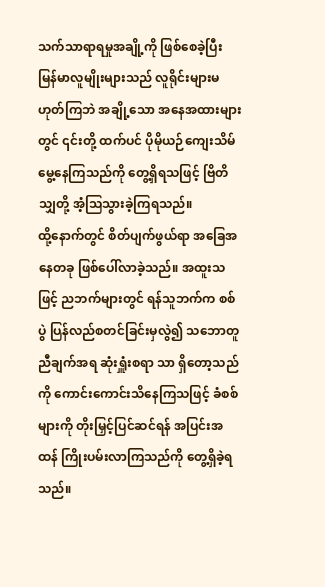သက်သာရာရမှုအချို့ကို ဖြစ်စေခဲ့ပြီး မြန်မာလူမျိုးများသည် လူရိုင်းများမဟုတ်ကြဘဲ အချို့သော အနေအထားများတွင် ၎င်းတို့ ထက်ပင် ပိုမိုယဉ်ကျေးသိမ်မွေ့နေကြသည်ကို တွေ့ရှိရသဖြင့် ဗြိတိသျှတို့ အံ့သြသွားခဲ့ကြရသည်။
ထို့နောက်တွင် စိတ်ပျက်ဖွယ်ရာ အခြေအနေတခု ဖြစ်ပေါ်လာခဲ့သည်။ အထူးသဖြင့် ညဘက်များတွင် ရန်သူဘက်က စစ်ပွဲ ပြန်လည်စတင်ခြင်းမှလွဲ၍ သဘောတူညီချက်အရ ဆုံးရှူံးစရာ သာ ရှိတော့သည်ကို ကောင်းကောင်းသိနေကြသဖြင့် ခံစစ်များကို တိုးမြှင့်ပြင်ဆင်ရန် အပြင်းအထန် ကြိုးပမ်းလာကြသည်ကို တွေ့ရှိခဲ့ရသည်။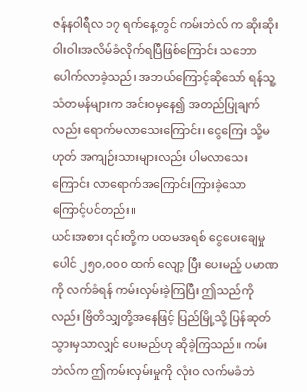ဇန်နဝါရီလ ၁၇ ရက်နေ့တွင် ကမ်းဘဲလ် က ဆိုးဆိုးဝါးဝါးအလိမ်ခံလိုက်ရပြီဖြစ်ကြောင်း သဘောပေါက်လာခဲ့သည်၊ အဘယ်ကြောင့်ဆိုသော် ရန်သူ့သံတမန်များက အင်းဝမှနေ၍ အတည်ပြုချက်လည်း ရောက်မလာသေးကြောင်း၊ ငွေကြေး သို့မဟုတ် အကျဉ်းသားများလည်း ပါမလာသေးကြောင်း လာရောက်အကြောင်းကြားခဲ့သောကြောင့်ပင်တည်း။
ယင်းအစား ၎င်းတို့က ပထမအရစ် ငွေပေးချေမှု ပေါင် ၂၅၀,၀၀၀ ထက် လျော့ ပြီး ပေးမည့် ပမာဏကို လက်ခံရန် ကမ်းလှမ်းခဲ့ကြပြီး ဤသည်ကိုလည်း ဗြိတိသျှတို့အနေဖြင့် ပြည်မြို့သို့ ပြန်ဆုတ်သွားမှသာလျှင် ပေးမည်ဟု ဆိုခဲ့ကြသည်။ ကမ်းဘဲလ်က ဤကမ်းလှမ်းမှုကို လုံးဝ လက်မခံဘဲ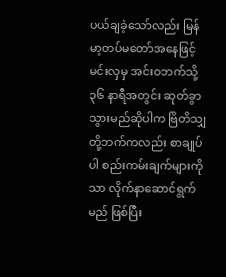ပယ်ချခဲ့သော်လည်း မြန်မာ့တပ်မတော်အနေဖြင့် မင်းလှမှ အင်းဝဘက်သို့ ၃၆ နာရီအတွင်း ဆုတ်ခွာသွားမည်ဆိုပါက ဗြိတိသျှတို့ဘက်ကလည်း စာချုပ်ပါ စည်းကမ်းချက်များကိုသာ လိုက်နာဆောင်ရွက်မည် ဖြစ်ပြီး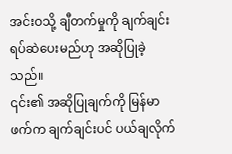အင်းဝသို့ ချီတက်မှုကို ချက်ချင်း ရပ်ဆဲပေးမည်ဟု အဆိုပြုခဲ့သည်။
၎င်း၏ အဆိုပြုချက်ကို မြန်မာဖက်က ချက်ချင်းပင် ပယ်ချလိုက်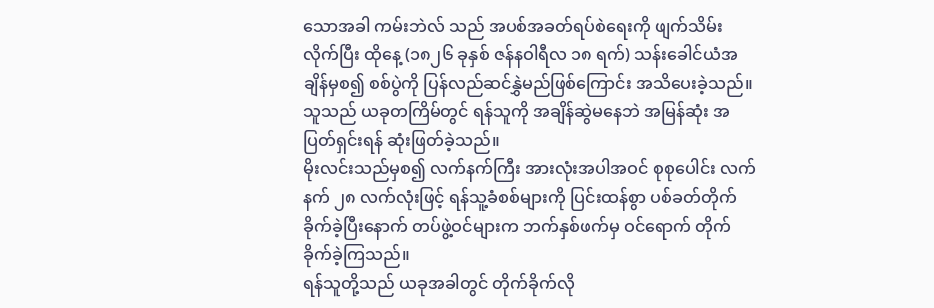သောအခါ ကမ်းဘဲလ် သည် အပစ်အခတ်ရပ်စဲရေးကို ဖျက်သိမ်းလိုက်ပြီး ထိုနေ့ (၁၈၂၆ ခုနှစ် ဇန်နဝါရီလ ၁၈ ရက်) သန်းခေါင်ယံအချိန်မှစ၍ စစ်ပွဲကို ပြန်လည်ဆင်နွှဲမည်ဖြစ်ကြောင်း အသိပေးခဲ့သည်။ သူသည် ယခုတကြိမ်တွင် ရန်သူကို အချိန်ဆွဲမနေဘဲ အမြန်ဆုံး အပြတ်ရှင်းရန် ဆုံးဖြတ်ခဲ့သည်။
မိုးလင်းသည်မှစ၍ လက်နက်ကြီး အားလုံးအပါအဝင် စုစုပေါင်း လက်နက် ၂၈ လက်လုံးဖြင့် ရန်သူ့ခံစစ်များကို ပြင်းထန်စွာ ပစ်ခတ်တိုက်ခိုက်ခဲ့ပြီးနောက် တပ်ဖွဲ့ဝင်များက ဘက်နှစ်ဖက်မှ ဝင်ရောက် တိုက်ခိုက်ခဲ့ကြသည်။
ရန်သူတို့သည် ယခုအခါတွင် တိုက်ခိုက်လို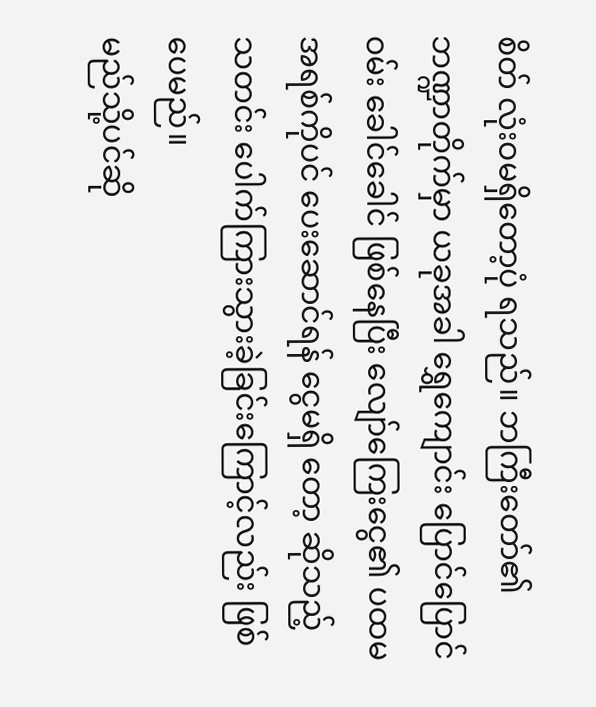စိတ် လုံးဝမရှိတော့ပုံ ရသည်။ ဘကြီးတော်၏ ဘဏ္ဍာတိုက်မှာ ယခုအခါ ရွှေကျောင်း ပြောင်ပြောင် ဝမ်း ခေါင်ခေါင် ဖြစ်နေပြီး လျော်ကြေးငွေ၏ ပထမအရစ်ကိုပင် ပေးဆောင်ရန် ငွေမရှိ တော့ ဆိုသည့် သတင်း ပေါက်ကြားသွားခဲ့ခြင်းကြောင့်လည်း ဖြစ်ပေမည်။
မည်သို့ပင်ဆို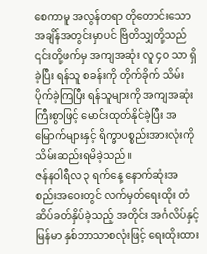စေကာမူ အလွန်တရာ တိုတောင်းသော အချိန်အတွင်းမှာပင် ဗြိတိသျှတို့သည် ၎င်းတို့ဖက်မှ အကျအဆုံး လူ ၄၀ သာ ရှိခဲ့ပြီး ရန်သူ စခန်းကို တိုက်ခိုက် သိမ်းပိုက်ခဲ့ကြပြီး ရန်သူများကို အကျအဆုံးကြီးစွာဖြင့် မောင်းထုတ်နိုင်ခဲ့ပြီး အမြောက်များနှင့် ရိက္ခာပစ္စည်းအားလုံးကို သိမ်းဆည်းရမိခဲ့သည်။
ဇန်နဝါရီလ ၃ ရက်နေ့ နောက်ဆုံးအစည်းအဝေးတွင် လက်မှတ်ရေးထိုး တံဆိပ်ခတ်နှိပ်ခဲ့သည့် အတိုင်း အင်္ဂလိပ်နှင့် မြန်မာ နှစ်ဘာသာစလုံးဖြင့် ရေးထိုးထား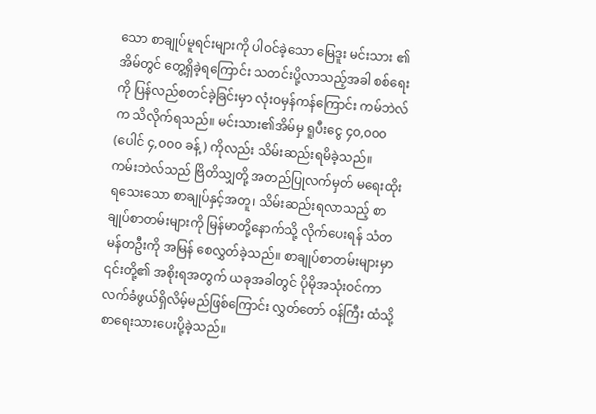သော စာချုပ်မူရင်းများကို ပါဝင်ခဲ့သော မြေဒူး မင်းသား ၏ အိမ်တွင် တွေ့ရှိခဲ့ရကြောင်း သတင်းပို့လာသည့်အခါ စစ်ရေးကို ပြန်လည်စတင်ခဲ့ခြင်းမှာ လုံးဝမှန်ကန်ကြောင်း ကမ်ဘဲလ် က သိလိုက်ရသည်။ မင်းသား၏အိမ်မှ ရူပီးငွေ ၄၀,၀၀၀ (ပေါင် ၄,၀၀၀ ခန့်) ကိုလည်း သိမ်းဆည်းရမိခဲ့သည်။
ကမ်းဘဲလ်သည် ဗြိတိသျှတို့ အတည်ပြုလက်မှတ် မရေးထိုးရသေးသော စာချုပ်နှင့်အတူ၊ သိမ်းဆည်းရလာသည့် စာချုပ်စာတမ်းများကို မြန်မာတို့နောက်သို့ လိုက်ပေးရန် သံတမန်တဦးကို အမြန် စေလွှတ်ခဲ့သည်။ စာချုပ်စာတမ်းများမှာ ၎င်းတို့၏ အစိုးရအတွက် ယခုအခါတွင် ပိုမိုအသုံးဝင်ကာ လက်ခံဖွယ်ရှိလိမ့်မည်ဖြစ်ကြောင်း လွှတ်တော် ဝန်ကြီး ထံသို့ စာရေးသားပေးပို့ခဲ့သည်။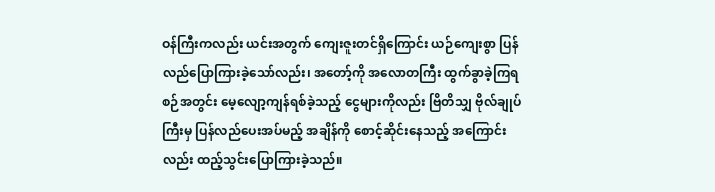ဝန်ကြီးကလည်း ယင်းအတွက် ကျေးဇူးတင်ရှိကြောင်း ယဉ်ကျေးစွာ ပြန်လည်ပြောကြားခဲ့သော်လည်း၊ အတော့်ကို အလောတကြီး ထွက်ခွာခဲ့ကြရစဉ်အတွင်း မေ့လျော့ကျန်ရစ်ခဲ့သည့် ငွေများကိုလည်း ဗြိတိသျှ ဗိုလ်ချုပ်ကြီးမှ ပြန်လည်ပေးအပ်မည့် အချိန်ကို စောင့်ဆိုင်းနေသည့် အကြောင်းလည်း ထည့်သွင်းပြောကြားခဲ့သည်။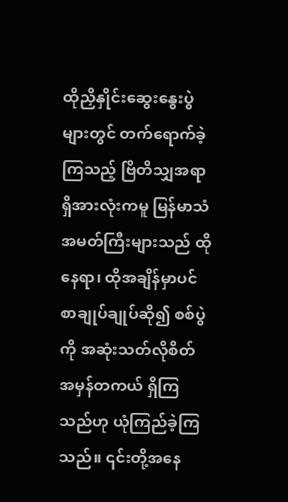ထိုညှိနှိုင်းဆွေးနွေးပွဲများတွင် တက်ရောက်ခဲ့ကြသည့် ဗြိတိသျှအရာရှိအားလုံးကမူ မြန်မာသံအမတ်ကြီးများသည် ထိုနေရာ၊ ထိုအချိန်မှာပင် စာချုပ်ချုပ်ဆို၍ စစ်ပွဲကို အဆုံးသတ်လိုစိတ် အမှန်တကယ် ရှိကြသည်ဟု ယုံကြည်ခဲ့ကြသည်။ ၎င်းတို့အနေ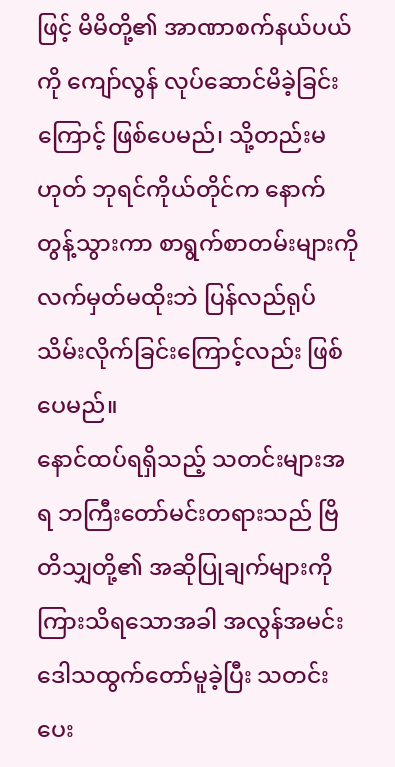ဖြင့် မိမိတို့၏ အာဏာစက်နယ်ပယ်ကို ကျော်လွန် လုပ်ဆောင်မိခဲ့ခြင်းကြောင့် ဖြစ်ပေမည်၊ သို့တည်းမဟုတ် ဘုရင်ကိုယ်တိုင်က နောက်တွန့်သွားကာ စာရွက်စာတမ်းများကို လက်မှတ်မထိုးဘဲ ပြန်လည်ရုပ်သိမ်းလိုက်ခြင်းကြောင့်လည်း ဖြစ်ပေမည်။
နောင်ထပ်ရရှိသည့် သတင်းများအရ ဘကြီးတော်မင်းတရားသည် ဗြိတိသျှတို့၏ အဆိုပြုချက်များကို ကြားသိရသောအခါ အလွန်အမင်း ဒေါသထွက်တော်မူခဲ့ပြီး သတင်းပေး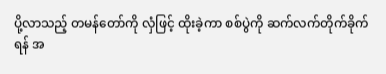ပို့လာသည့် တမန်တော်ကို လှံဖြင့် ထိုးခဲ့ကာ စစ်ပွဲကို ဆက်လက်တိုက်ခိုက်ရန် အ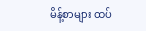မိန့်စာများ ထပ်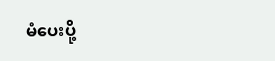မံပေးပို့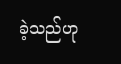ခဲ့သည်ဟု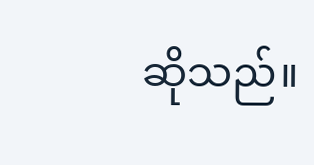ဆိုသည်။